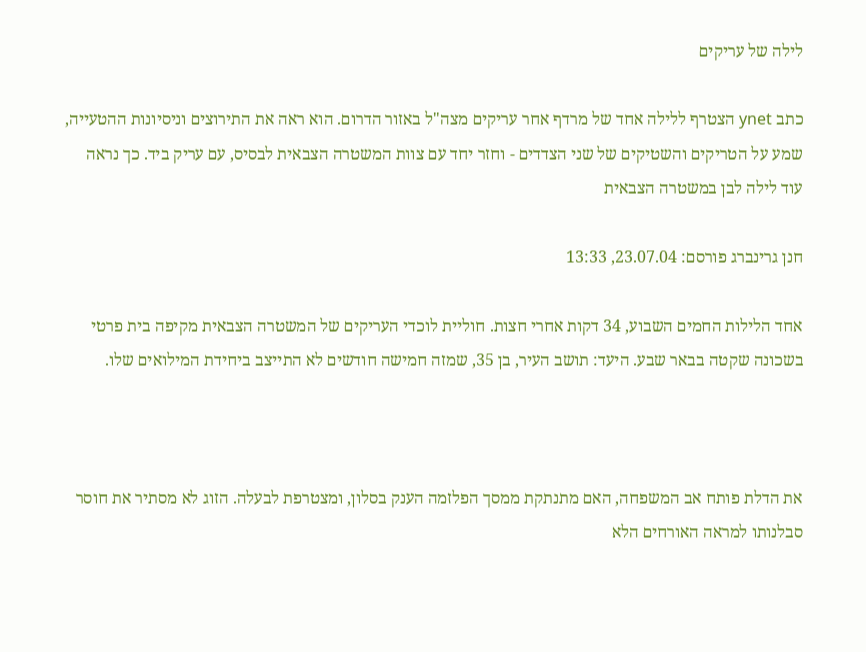לילה של עריקים

כתב ynet הצטרף ללילה אחד של מרדף אחר עריקים מצה"ל באזור הדרום. הוא ראה את התירוצים וניסיונות ההטעייה, שמע על הטריקים והשטיקים של שני הצדדים - וחזר יחד עם צוות המשטרה הצבאית לבסיס, עם עריק ביד. כך נראה עוד לילה לבן במשטרה הצבאית

חנן גרינברג פורסם: 23.07.04, 13:33

אחד הלילות החמים השבוע, 34 דקות אחרי חצות. חוליית לוכדי העריקים של המשטרה הצבאית מקיפה בית פרטי בשכונה שקטה בבאר שבע. היעד: תושב העיר, בן 35, שמזה חמישה חודשים לא התייצב ביחידת המילואים שלו.



את הדלת פותח אב המשפחה, האם מתנתקת ממסך הפלזמה הענק בסלון, ומצטרפת לבעלה. הזוג לא מסתיר את חוסר סבלנותו למראה האורחים הלא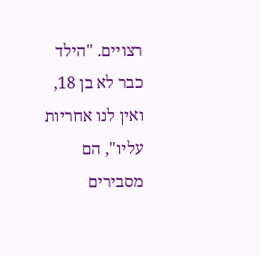רצויים. "הילד כבר לא בן 18, ואין לנו אחריות עליו", הם מסבירים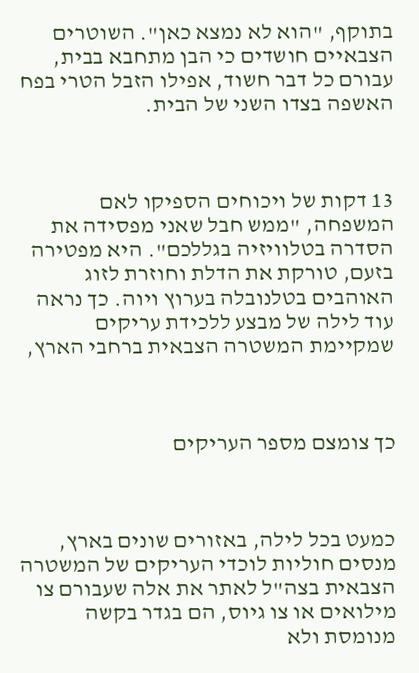בתוקף, "הוא לא נמצא כאן". השוטרים הצבאיים חושדים כי הבן מתחבא בבית, עבורם כל דבר חשוד, אפילו הזבל הטרי בפח האשפה בצדו השני של הבית.



13 דקות של ויכוחים הספיקו לאם המשפחה, "ממש חבל שאני מפסידה את הסדרה בטלוויזיה בגללכם". היא מפטירה בזעם, טורקת את הדלת וחוזרת לזוג האוהבים בטלנובלה בערוץ ויוה. כך נראה עוד לילה של מבצע ללכידת עריקים שמקיימת המשטרה הצבאית ברחבי הארץ,



כך צומצם מספר העריקים



כמעט בכל לילה, באזורים שונים בארץ, מנסים חוליות לוכדי העריקים של המשטרה הצבאית בצה"ל לאתר את אלה שעבורם צו מילואים או צו גיוס, הם בגדר בקשה מנומסת ולא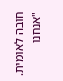חובה לאומית. "אנחנו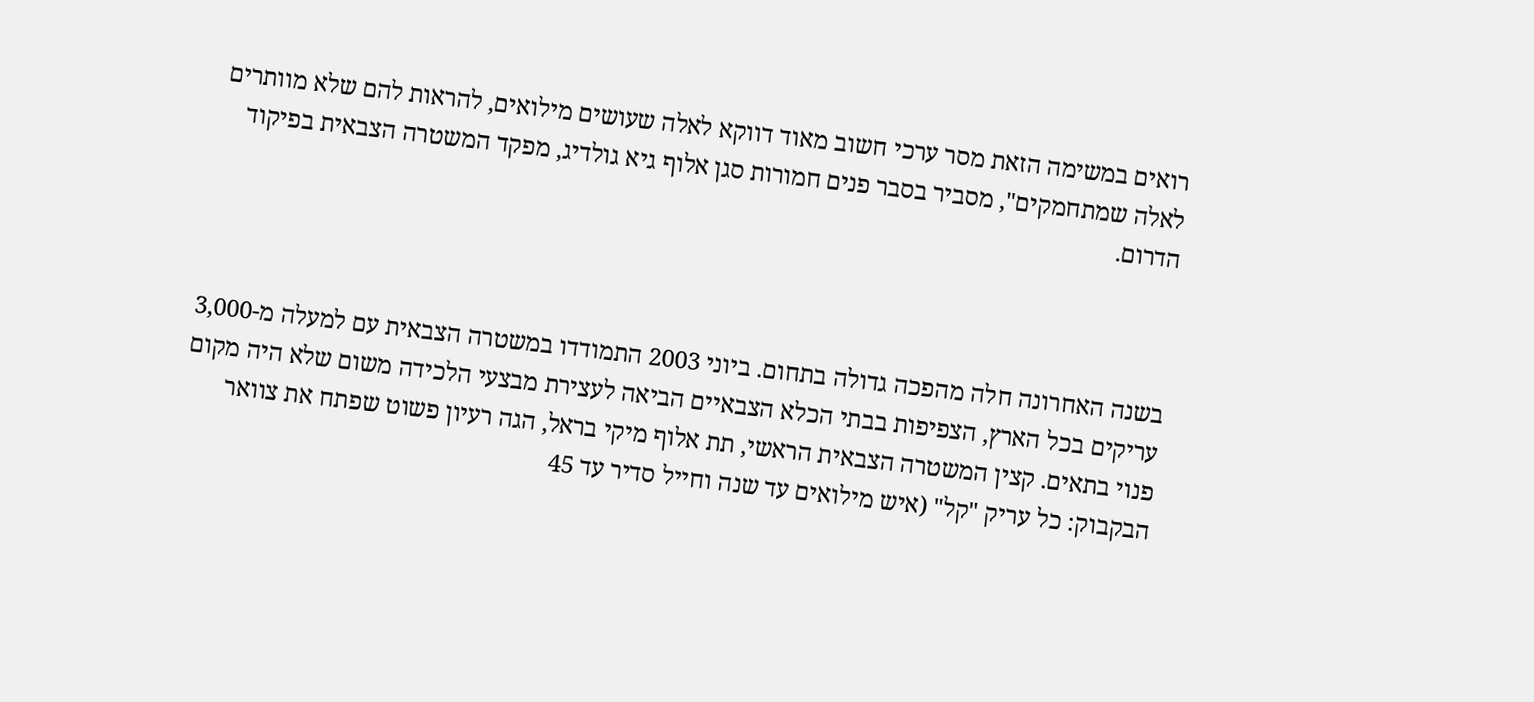רואים במשימה הזאת מסר ערכי חשוב מאוד דווקא לאלה שעושים מילואים, להראות להם שלא מוותרים לאלה שמתחמקים", מסביר בסבר פנים חמורות סגן אלוף גיא גולדיג, מפקד המשטרה הצבאית בפיקוד הדרום.



בשנה האחרונה חלה מהפכה גדולה בתחום. ביוני 2003 התמודדו במשטרה הצבאית עם למעלה מ-3,000 עריקים בכל הארץ, הצפיפות בבתי הכלא הצבאיים הביאה לעצירת מבצעי הלכידה משום שלא היה מקום פנוי בתאים. קצין המשטרה הצבאית הראשי, תת אלוף מיקי בראל, הגה רעיון פשוט שפתח את צוואר הבקבוק: כל עריק "קל" (איש מילואים עד שנה וחייל סדיר עד 45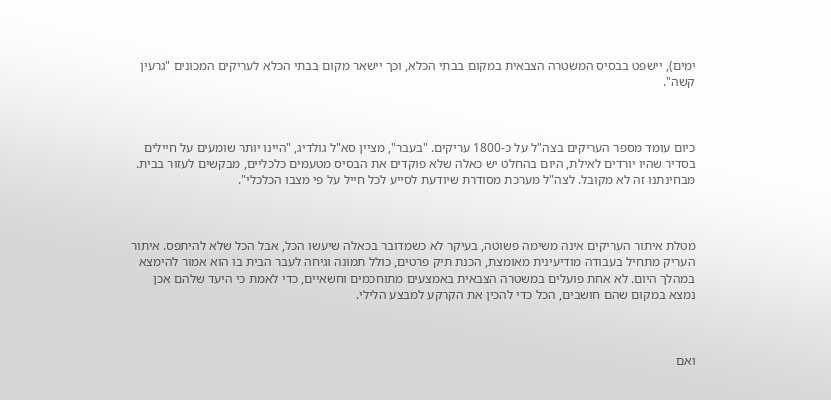ימים), יישפט בבסיס המשטרה הצבאית במקום בבתי הכלא, וכך יישאר מקום בבתי הכלא לעריקים המכונים "גרעין קשה".



כיום עומד מספר העריקים בצה"ל על כ-1800 עריקים. "בעבר", מציין סא"ל גולדיג, "היינו יותר שומעים על חיילים בסדיר שהיו יורדים לאילת, היום בהחלט יש כאלה שלא פוקדים את הבסיס מטעמים כלכליים, מבקשים לעזור בבית. מבחינתנו זה לא מקובל. לצה"ל מערכת מסודרת שיודעת לסייע לכל חייל על פי מצבו הכלכלי".



מטלת איתור העריקים אינה משימה פשוטה, בעיקר לא כשמדובר בכאלה שיעשו הכל, אבל הכל שלא להיתפס. איתור העריק מתחיל בעבודה מודיעינית מאומצת, הכנת תיק פרטים, כולל תמונה וגיחה לעבר הבית בו הוא אמור להימצא במהלך היום. לא אחת פועלים במשטרה הצבאית באמצעים מתוחכמים וחשאיים, כדי לאמת כי היעד שלהם אכן נמצא במקום שהם חושבים, הכל כדי להכין את הקרקע למבצע הלילי.



ואם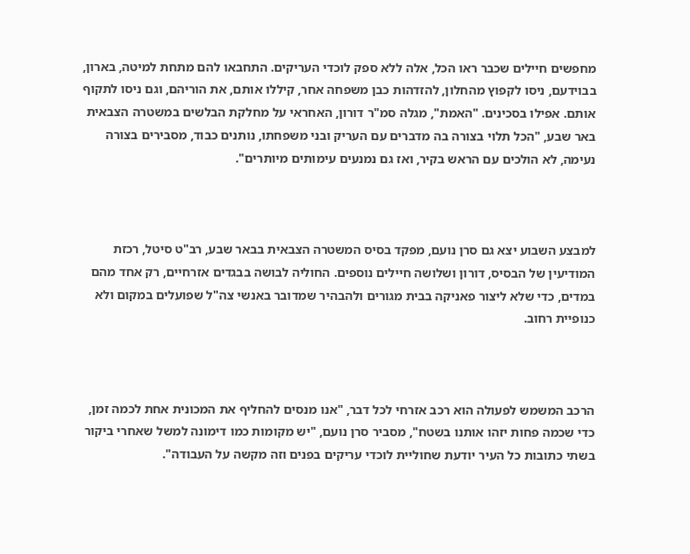מחפשים חיילים שכבר ראו הכל, אלה ללא ספק לוכדי העריקים. התחבאו להם מתחת למיטה, בארון, בבוידעם, ניסו לקפוץ מהחלון, להזדהות כבן משפחה אחר, קיללו אותם, את הוריהם, וגם ניסו לתקוף אותם. אפילו בסכינים. "האמת", מגלה סמ"ר דורון, האחראי על מחלקת הבלשים במשטרה הצבאית באר שבע, "הכל תלוי בצורה בה מדברים עם העריק ובני משפחתו, נותנים כבוד, מסבירים בצורה נעימה, לא הולכים עם הראש בקיר, ואז גם נמנעים עימותים מיותרים".



למבצע השבוע יצא גם סרן נועם, מפקד בסיס המשטרה הצבאית בבאר שבע, רב"ט סיטל, רכזת המודיעין של הבסיס, דורון ושלושה חיילים נוספים. החוליה לבושה בבגדים אזרחיים, רק אחד מהם במדים, כדי שלא ליצור פאניקה בבית מגורים ולהבהיר שמדובר באנשי צה"ל שפועלים במקום ולא כנופיית רחוב.



הרכב המשמש לפעולה הוא רכב אזרחי לכל דבר, "אנו מנסים להחליף את המכונית אחת לכמה זמן, כדי שכמה פחות יזהו אותנו בשטח", מסביר סרן נועם, "יש מקומות כמו דימונה למשל שאחרי ביקור בשתי כתובות כל העיר יודעת שחוליית לוכדי עריקים בפנים וזה מקשה על העבודה".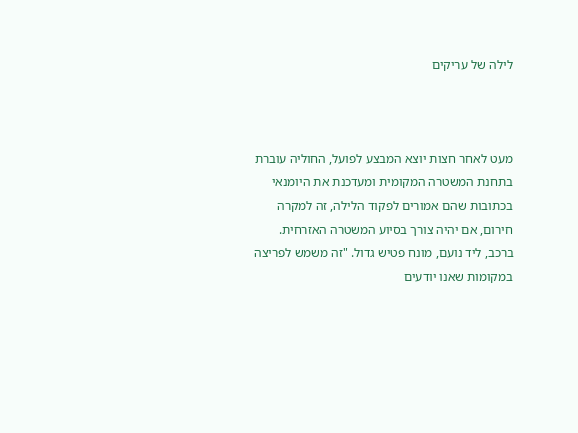לילה של עריקים



מעט לאחר חצות יוצא המבצע לפועל, החוליה עוברת בתחנת המשטרה המקומית ומעדכנת את היומנאי בכתובות שהם אמורים לפקוד הלילה, זה למקרה חירום, אם יהיה צורך בסיוע המשטרה האזרחית. ברכב, ליד נועם, מונח פטיש גדול. "זה משמש לפריצה במקומות שאנו יודעים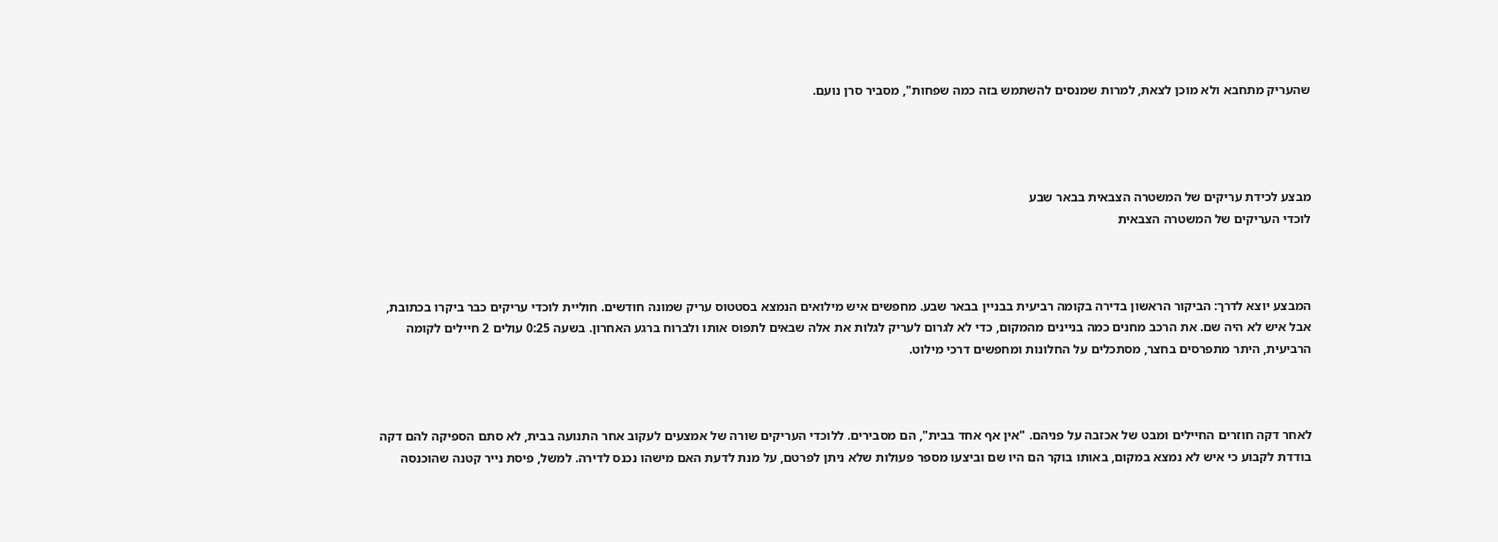שהעריק מתחבא ולא מוכן לצאת, למרות שמנסים להשתמש בזה כמה שפחות", מסביר סרן נועם.




מבצע לכידת עריקים של המשטרה הצבאית בבאר שבע
לוכדי העריקים של המשטרה הצבאית



המבצע יוצא לדרך: הביקור הראשון בדירה בקומה רביעית בבניין בבאר שבע. מחפשים איש מילואים הנמצא בסטטוס עריק שמונה חודשים. חוליית לוכדי עריקים כבר ביקרו בכתובת, אבל איש לא היה שם. את הרכב מחנים כמה בניינים מהמקום, כדי לא לגרום לעריק לגלות את אלה שבאים לתפוס אותו ולברוח ברגע האחרון. בשעה 0:25 עולים 2 חיילים לקומה הרביעית, היתר מתפרסים בחצר, מסתכלים על החלונות ומחפשים דרכי מילוט.



לאחר דקה חוזרים החיילים ומבט של אכזבה על פניהם. "אין אף אחד בבית", הם מסבירים. ללוכדי העריקים שורה של אמצעים לעקוב אחר התנועה בבית, לא סתם הספיקה להם דקה בודדת לקבוע כי איש לא נמצא במקום, באותו בוקר הם היו שם וביצעו מספר פעולות שלא ניתן לפרטם, על מנת לדעת האם מישהו נכנס לדירה. למשל, פיסת נייר קטנה שהוכנסה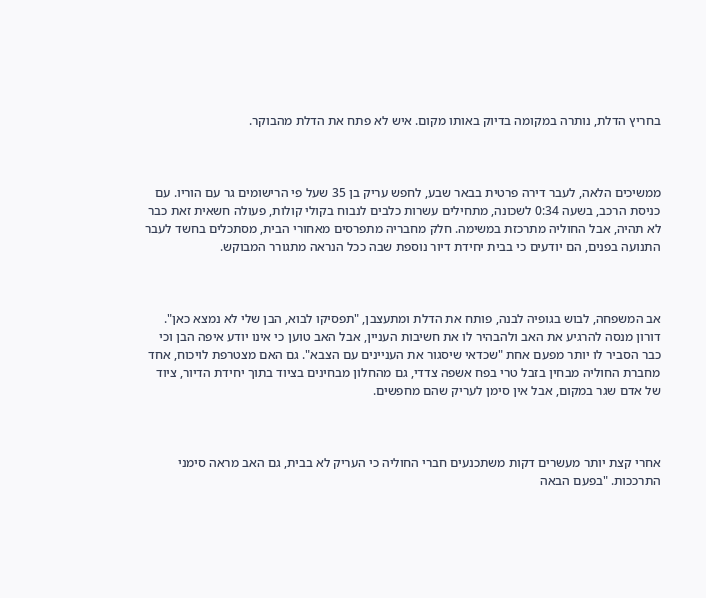בחריץ הדלת, נותרה במקומה בדיוק באותו מקום. איש לא פתח את הדלת מהבוקר.



ממשיכים הלאה, לעבר דירה פרטית בבאר שבע, לחפש עריק בן 35 שעל פי הרישומים גר עם הוריו. עם כניסת הרכב, בשעה 0:34 לשכונה, מתחילים עשרות כלבים לנבוח בקולי קולות, פעולה חשאית זאת כבר לא תהיה, אבל החוליה מתרכזת במשימה. חלק מחבריה מתפרסים מאחורי הבית, מסתכלים בחשד לעבר התנועה בפנים, הם יודעים כי בבית יחידת דיור נוספת שבה ככל הנראה מתגורר המבוקש.



אב המשפחה, לבוש בגופיה לבנה, פותח את הדלת ומתעצבן, "תפסיקו לבוא, הבן שלי לא נמצא כאן". דורון מנסה להרגיע את האב ולהבהיר לו את חשיבות העניין, אבל האב טוען כי אינו יודע איפה הבן וכי כבר הסביר לו יותר מפעם אחת "שכדאי שיסגור את העניינים עם הצבא". גם האם מצטרפת לויכוח, אחד מחברת החוליה מבחין בזבל טרי בפח אשפה צדדי, גם מהחלון מבחינים בציוד בתוך יחידת הדיור, ציוד של אדם שגר במקום, אבל אין סימן לעריק שהם מחפשים.



אחרי קצת יותר מעשרים דקות משתכנעים חברי החוליה כי העריק לא בבית, גם האב מראה סימני התרככות. "בפעם הבאה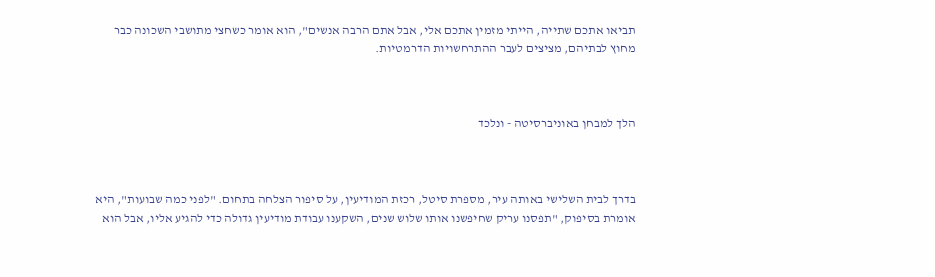תביאו אתכם שתייה, הייתי מזמין אתכם אלי, אבל אתם הרבה אנשים", הוא אומר כשחצי מתושבי השכונה כבר מחוץ לבתיהם, מציצים לעבר ההתרחשויות הדרמטיות.



הלך למבחן באוניברסיטה - ונלכד



בדרך לבית השלישי באותה עיר, מספרת סיטל, רכזת המודיעין, על סיפור הצלחה בתחום. "לפני כמה שבועות", היא אומרת בסיפוק, "תפסנו עריק שחיפשנו אותו שלוש שנים, השקענו עבודת מודיעין גדולה כדי להגיע אליו, אבל הוא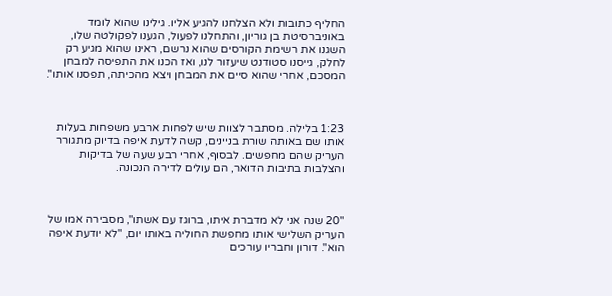החליף כתובות ולא הצלחנו להגיע אליו. גילינו שהוא לומד באוניברסיטת בן גוריון, והתחלנו לפעול, הגענו לפקולטה שלו, השגנו את רשימת הקורסים שהוא נרשם, ראינו שהוא מגיע רק לחלק, גייסנו סטודנט שיעזור לנו, ואז הכנו את התפיסה למבחן המסכם, אחרי שהוא סיים את המבחן ויצא מהכיתה, תפסנו אותו".



1:23 בלילה. מסתבר לצוות שיש לפחות ארבע משפחות בעלות אותו שם באותה שורת בניינים, קשה לדעת איפה בדיוק מתגורר העריק שהם מחפשים. לבסוף, אחרי רבע שעה של בדיקות והצלבות בתיבות הדואר, הם עולים לדירה הנכונה.



"20 שנה אני לא מדברת איתו, ברוגז עם אשתו", מסבירה אמו של העריק השלישי אותו מחפשת החוליה באותו יום, "לא יודעת איפה הוא". דורון וחבריו עורכים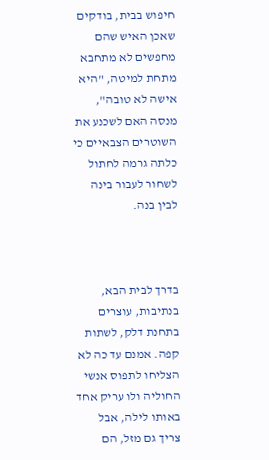חיפוש בבית, בודקים שאכן האיש שהם מחפשים לא מתחבא מתחת למיטה, "היא אישה לא טובה", מנסה האם לשכנע את השוטרים הצבאיים כי כלתה גרמה לחתול לשחור לעבור בינה לבין בנה.



בדרך לבית הבא, בנתיבות, עוצרים בתחנת דלק, לשתות קפה. אמנם עד כה לא הצליחו לתפוס אנשי החוליה ולו עריק אחד באותו לילה, אבל צריך גם מזל, הם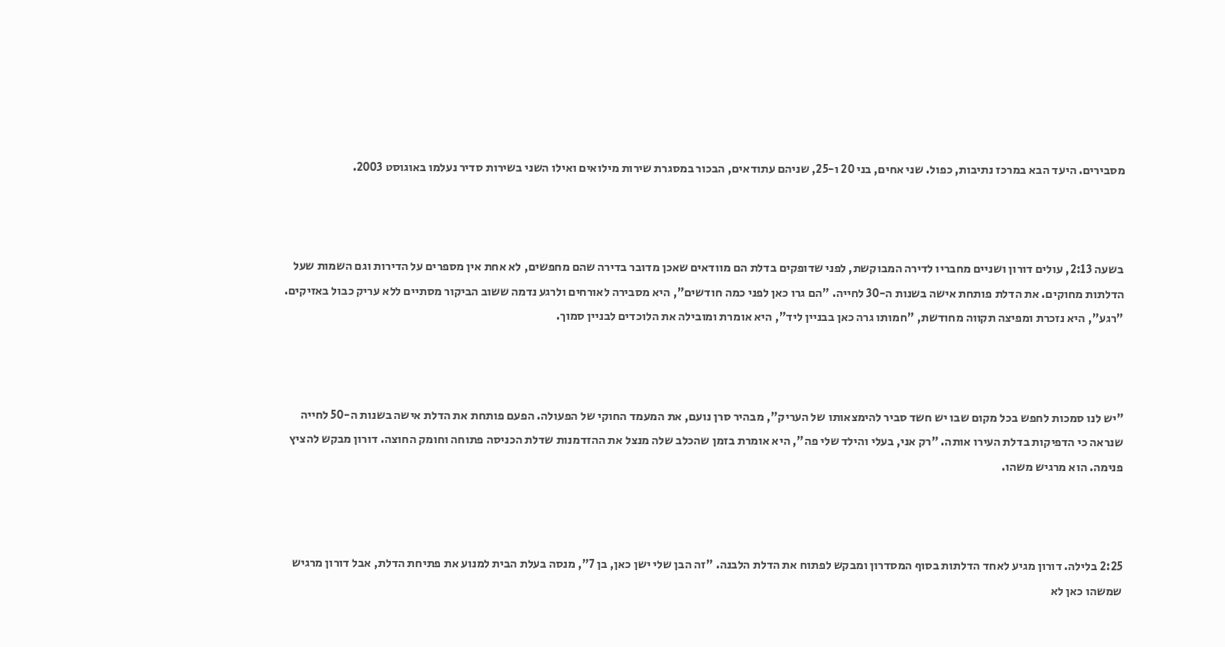מסבירים. היעד הבא במרכז נתיבות, כפול. שני אחים, בני 20 ו-25, שניהם עתודאים, הבכור במסגרת שירות מילואים ואילו השני בשירות סדיר נעלמו באוגוסט 2003.



בשעה 2:13, עולים דורון ושניים מחבריו לדירה המבוקשת, לפני שדופקים בדלת הם מוודאים שאכן מדובר בדירה שהם מחפשים, לא אחת אין מספרים על הדירות וגם השמות שעל הדלתות מחוקים. את הדלת פותחת אישה בשנות ה-30 לחייה. "הם גרו כאן לפני כמה חודשים", היא מסבירה לאורחים ולרגע נדמה ששוב הביקור מסתיים ללא עריק כבול באזיקים. "רגע", היא נזכרת ומפיצה תקווה מחודשת, "חמותו גרה כאן בבניין ליד", היא אומרת ומובילה את הלוכדים לבניין סמוך.



"יש לנו סמכות לחפש בכל מקום שבו יש חשד סביר להימצאותו של העריק", מבהיר סרן נועם, את המעמד החוקי של הפעולה. הפעם פותחת את הדלת אישה בשנות ה-50 לחייה שנראה כי הדפיקות בדלת העירו אותה. "רק אני, בעלי והילד שלי פה", היא אומרת בזמן שהכלב שלה מנצל את ההזדמנות שדלת הכניסה פתוחה וחומק החוצה. דורון מבקש להציץ פנימה. הוא מרגיש משהו.



2:25 בלילה. דורון מגיע לאחד הדלתות בסוף המסדרון ומבקש לפתוח את הדלת הלבנה. "זה הבן שלי ישן כאן, בן 7", מנסה בעלת הבית למנוע את פתיחת הדלת, אבל דורון מרגיש שמשהו כאן לא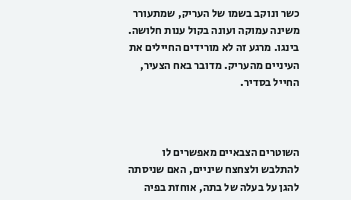כשר ונוקב בשמו של העריק, שמתעורר משינה עמוקה ועונה בקול ענות חלושה. בינגו. מרגע זה לא מורידים החיילים את העיניים מהעריק. מדובר באח הצעיר, החייל בסדיר.



השוטרים הצבאיים מאפשרים לו להתלבש ולצחצח שיניים, האם שניסתה להגן על בעלה של בתה, אוחזת בפיה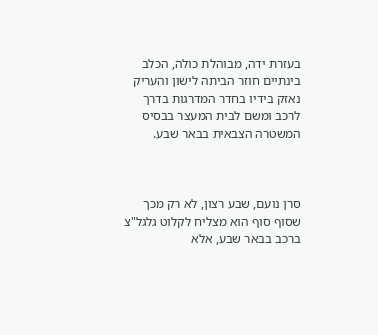בעזרת ידה, מבוהלת כולה, הכלב בינתיים חוזר הביתה לישון והעריק נאזק בידיו בחדר המדרגות בדרך לרכב ומשם לבית המעצר בבסיס המשטרה הצבאית בבאר שבע.



סרן נועם, שבע רצון, לא רק מכך שסוף סוף הוא מצליח לקלוט גלגל"צ ברכב בבאר שבע, אלא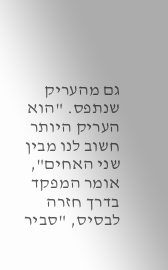גם מהעריק שנתפס. "הוא העריק היותר חשוב לנו מבין שני האחים", אומר המפקד בדרך חזרה לבסיס, "סביר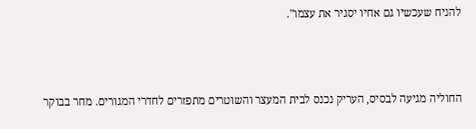להניח שעכשיו גם אחיו יסגיר את עצמו".



החוליה מגיעה לבסיס, העריק נכנס לבית המעצר והשוטרים מתפזרים לחדרי המגורים. מחר בבוקר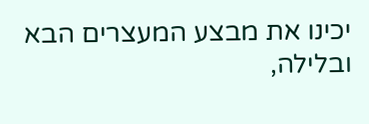יכינו את מבצע המעצרים הבא ובלילה,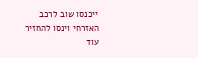ייכנסו שוב לרכב האזרחי וינסו להחזיר עוד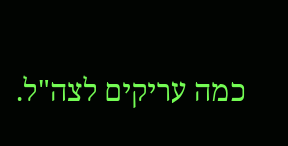כמה עריקים לצה"ל.